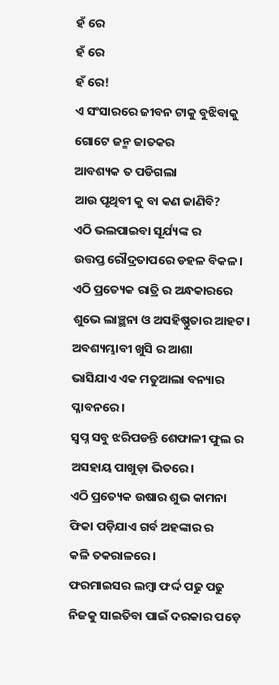ହଁ ରେ
ହଁ ରେ
ହଁ ରେ!
ଏ ସଂସାରରେ ଜୀବନ ଟାକୁ ବୁଝିବାକୁ
ଗୋଟେ ଜନ୍ମ ଜାତକର
ଆବଶ୍ୟକ ତ ପଡିଗଲା
ଆଉ ପୃଥିବୀ କୁ ବା କଣ ଜାଣିବି?
ଏଠି ଭଲପାଇବା ସୂର୍ଯ୍ୟଙ୍କ ର
ଉତ୍ତପ୍ତ ରୌଦ୍ରତାପରେ ଡହଳ ବିକଳ।
ଏଠି ପ୍ରତ୍ୟେକ ରାତ୍ରି ର ଅନ୍ଧକାରରେ
ଶୁଭେ ଲାଞ୍ଛନା ଓ ଅସହିଷ୍ଣୁତାର ଆହଟ।
ଅବଶ୍ୟମ୍ଭାବୀ ଖୁସି ର ଆଶା
ଭାସିଯାଏ ଏକ ମତୁଆଲା ବନ୍ୟାର ପ୍ଳାବନରେ।
ସ୍ବପ୍ନ ସବୁ ଝରିପଡନ୍ତି ଶେଫାଳୀ ଫୁଲ ର
ଅସହାୟ ପାଖୁଡ଼ା ଭିତରେ।
ଏଠି ପ୍ରତ୍ୟେକ ଉଷାର ଶୁଭ କାମନା
ଫିକା ପଡ଼ିଯାଏ ଗର୍ବ ଅହଙ୍କାର ର
କଳି ତକରାଳରେ।
ଫରମାଇସର ଲମ୍ବା ଫର୍ଦ୍ଦ ପଢୁ ପଢୁ
ନିଜକୁ ସାଇତିବା ପାଇଁ ଦରକାର ପଡ଼େ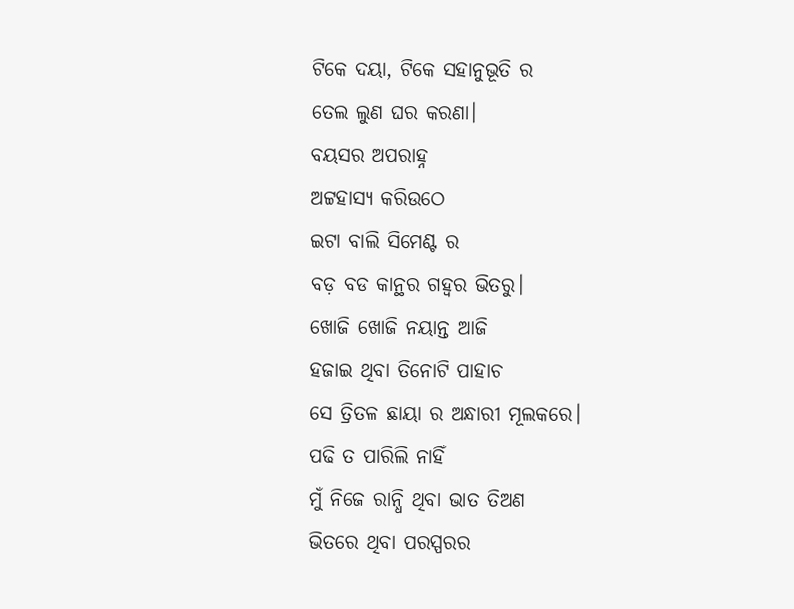ଟିକେ ଦୟା, ଟିକେ ସହାନୁଭୂତି ର
ତେଲ ଲୁଣ ଘର କରଣା।
ବୟସର ଅପରାହ୍ନ
ଅଟ୍ଟହାସ୍ୟ କରିଉଠେ
ଇଟା ବାଲି ସିମେଣ୍ଟ ର
ବଡ଼ ବଡ କାନ୍ଥର ଗହ୍ୱର ଭିତରୁ।
ଖୋଜି ଖୋଜି ନୟାନ୍ତ ଆଜି
ହଜାଇ ଥିବା ତିନୋଟି ପାହାଚ
ସେ ତ୍ରିତଳ ଛାୟା ର ଅନ୍ଧାରୀ ମୂଲକରେ।
ପଢି ତ ପାରିଲି ନାହିଁ
ମୁଁ ନିଜେ ରାନ୍ଧି ଥିବା ଭାତ ତିଅଣ
ଭିତରେ ଥିବା ପରସ୍ପରର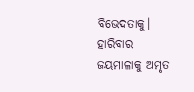ବିଭେଦତାକୁ।
ହାରିବାର ଜୟମାଳାକୁ ଅମୃତ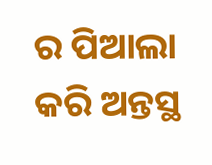ର ପିଆଲା
କରି ଅନ୍ତସ୍ଥ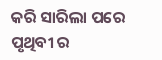କରି ସାରିଲା ପରେ
ପୃଥିବୀ ର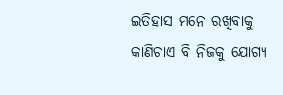ଇତିହାସ ମନେ ରଖିବାକୁ
କାଣିଚାଏ ବି ନିଜକୁ ଯୋଗ୍ୟ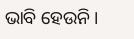ଭାବି ହେଉନି।